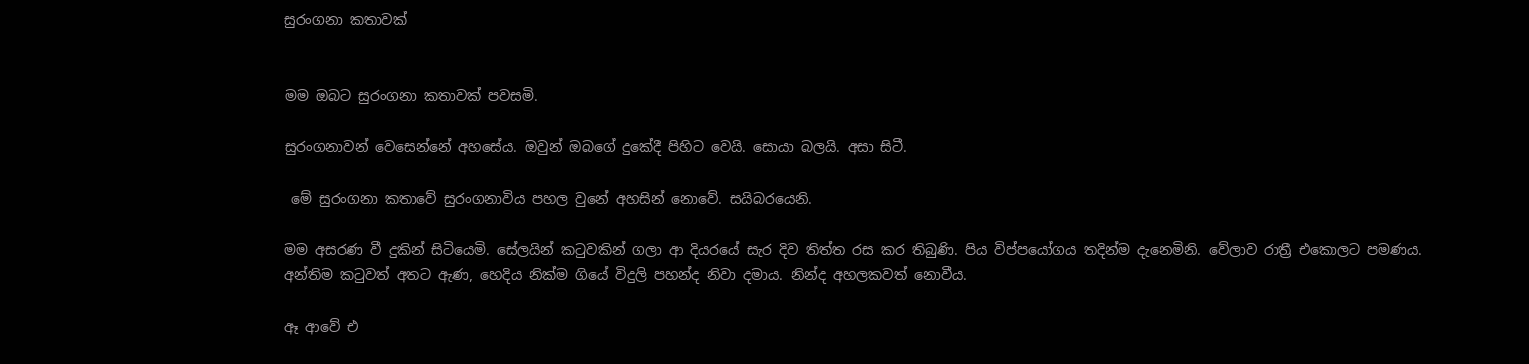සුරංගනා කතාවක්


මම ඔබට සුරංගනා කතාවක් පවසමි.

සුරංගනාවන් වෙසෙන්නේ අහසේය. ඔවුන් ඔබගේ දුකේදී පිහිට වෙයි. සොයා බලයි. අසා සිටී.

 මේ සුරංගනා කතාවේ සුරංගනාවිය පහල වුනේ අහසින් නොවේ. සයිබරයෙනි.

මම අසරණ වී දුකින් සිටියෙමි. සේලයින් කටුවකින් ගලා ආ දියරයේ සැර දිව තිත්ත රස කර තිබුණි. පිය විප්පයෝගය තදින්ම දැනෙමිනි. වේලාව රාත්‍රී එකොලට පමණය. අන්තිම කටුවත් අතට ඇණ, හෙදිය නික්ම ගියේ විදුලි පහන්ද නිවා දමාය. නින්ද අහලකවත් නොවීය.

ඈ ආවේ එ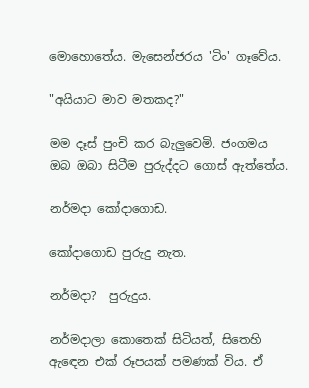මොහොතේය. මැසෙන්ජරය 'ටිං' ගෑවේය.

"අයියාට මාව මතකද?"

මම දෑස් පුංචි කර බැලුවෙමි. ජංගමය ඔබ ඔබා සිටීම පුරුද්දට ගොස් ඇත්තේය.

නර්මදා කෝදාගොඩ.

කෝදාගොඩ පුරුදු නැත.

නර්මදා?  පුරුදුය.

නර්මදාලා කොතෙක් සිටියත්, සිතෙහි ඇඳෙන එක් රූපයක් පමණක් විය. ඒ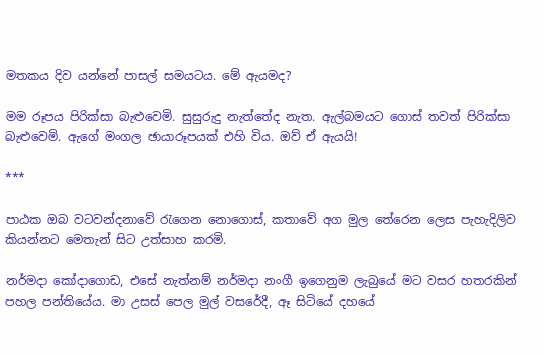මතකය දිව යන්නේ පාසල් සමයටය. මේ ඇයමද?

මම රූපය පිරික්සා බැළුවෙමි. සුසුරුදු නැත්තේද නැත. ඇල්බමයට ගොස් තවත් පිරික්සා බැළුවෙමි. ඇගේ මංගල ඡායාරූපයක් එහි විය. ඔව් ඒ ඇයයි!

***

පාඨක ඔබ වටවන්දනාවේ රැගෙන නොගොස්, කතාවේ අග මුල තේරෙන ලෙස පැහැදිලිව කියන්නට මෙතැන් සිට උත්සාහ කරමි.

නර්මදා කෝදාගොඩ, එසේ නැත්නම් නර්මදා නංගී ඉගෙනුම ලැබුයේ මට වසර හතරකින් පහල පන්තියේය. මා උසස් පෙල මුල් වසරේදී, ඈ සිටියේ දහයේ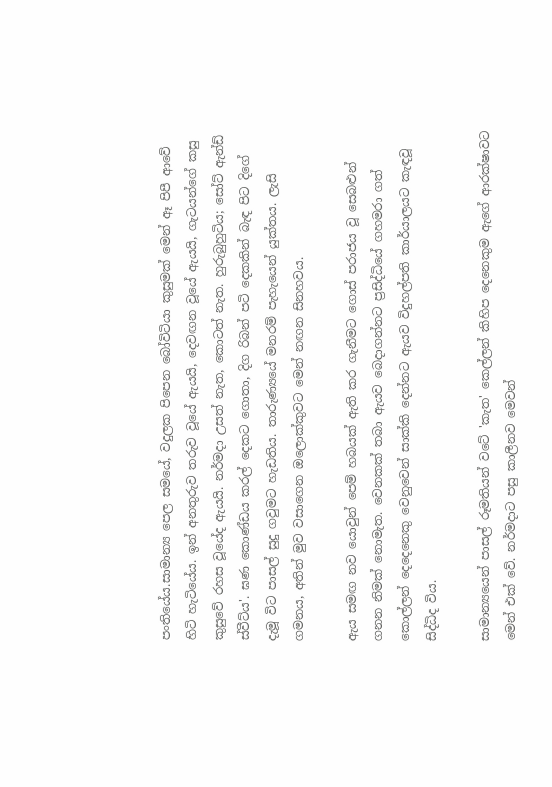පංතියේය.සාමාන්‍ය පෙල සමයේ, වදුලක පිපෙන බෝවිටියා කුසුමක් මෙන් ඈ පිපී ආවේ හිටි හැටියේය. ඉන් අනතුරුව තරුව වූයේ ඇයයි, දෙවඟන වූයේ ඇයයි, ගැටයන්ගේ කසු කුසුවේ රහස වූයේද ඇයයි. නර්මදා උසත් නැත, කොටත් නැත. හුරුබුහුටිය; සෝට් ඇන්ඩ් ස්වීට්ය'. ඝණ කොණ්ඩය කරල් දෙකට ගොතා, දිග රිබන් පටි දෙකකින් බැඳ පිට දිගේ දැමූ විට පාසල් සුදු ගවුමට හැඩතිය. තාරුණ්‍යයේ මනරම් පැහැයෙන් යුක්තය. ලැසි ගමනය, අතින් මුව වසාගෙන ඔලොක්කුවට මෙන් නඟන සිනහවය.

ඇය සමඟ නව යොවුන් පෙම් හබයක් ඇති කර ගැනීමට ගොස් පරාජය වූ සෙබළුන් ගනන නිමක් නොමැත. වෙනකක් තබා ඇයව බෙදාගන්නට ප්‍රසිද්ධියේ ගහමරා ගත් කොල්ලන් දෙදෙනෙකු වෙනුවෙන් සාක්කි දෙන්නට ඇයව විදුහල්පති කාර්යාලයට කැඳවූ සිද්ධිද විය.

සාමාන්‍යයෙන් පාසල් රූමතියන් වටේ 'කැත' කෙල්ලන් කිහිප දෙනෙකුම ඇගේ ආරක්ෂාවට මෙන් එක් වේ. නර්මදාට පසු කාලීනව මෙවන්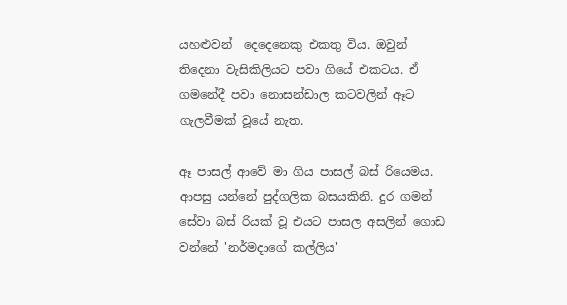යහළුවන්  දෙදෙනෙකු එකතු විය. ඔවුන් තිදෙනා වැසිකිලියට පවා ගියේ එකටය. ඒ ගමනේදී පවා නොසන්ඩාල කටවලින් ඈට ගැලවීමක් වූයේ නැත.

ඈ පාසල් ආවේ මා ගිය පාසල් බස් රියෙමය. ආපසු යන්නේ පුද්ගලික බසයකිනි. දුර ගමන් සේවා බස් රියක් වූ එයට පාසල අසලින් ගොඩ වන්නේ 'නර්මදාගේ කල්ලිය'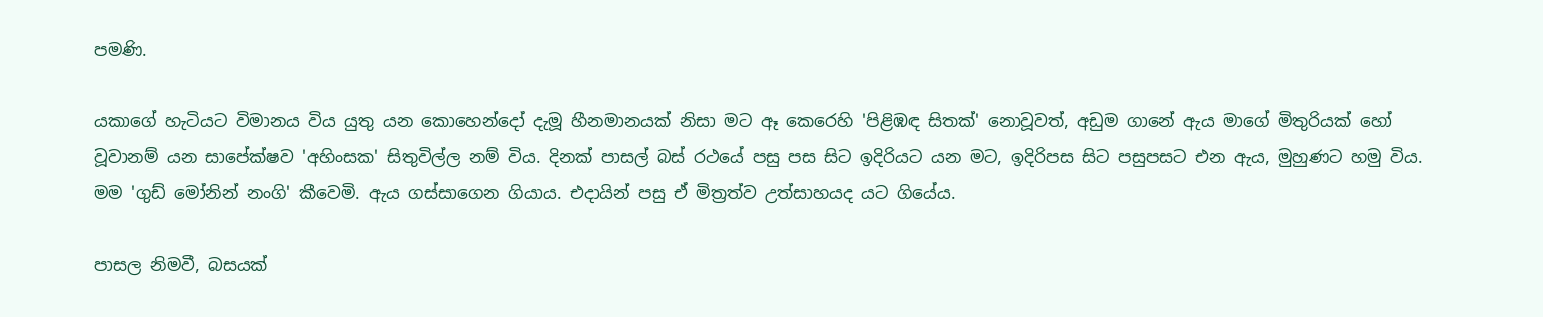පමණි.

යකාගේ හැටියට විමානය විය යුතු යන කොහෙන්දෝ දැමූ හීනමානයක් නිසා මට ඈ කෙරෙහි 'පිළිඹඳ සිතක්' නොවූවත්, අඩුම ගානේ ඇය මාගේ මිතුරියක් හෝ වූවානම් යන සාපේක්ෂව 'අහිංසක' සිතුවිල්ල නම් විය. දිනක් පාසල් බස් රථයේ පසු පස සිට ඉදිරියට යන මට, ඉදිරිපස සිට පසුපසට එන ඇය, මුහුණට හමු විය. මම 'ගුඩ් මෝනින් නංගි' කීවෙමි. ඇය ගස්සාගෙන ගියාය. එදායින් පසු ඒ මිත්‍රත්ව උත්සාහයද යට ගියේය.

පාසල නිමවී, බසයක්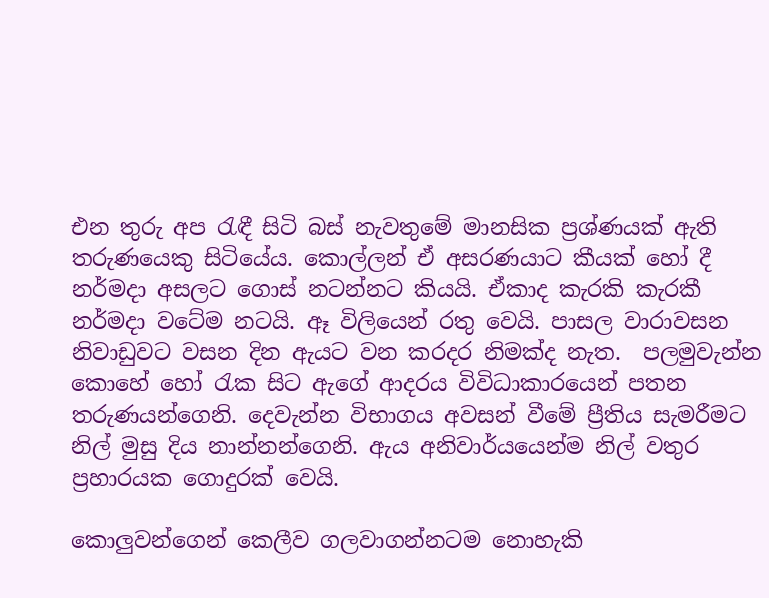එන තුරු අප රැඳී සිටි බස් නැවතුමේ මානසික ප්‍රශ්ණයක් ඇති තරුණයෙකු සිටියේය. කොල්ලන් ඒ අසරණයාට කීයක් හෝ දී නර්මදා අසලට ගොස් නටන්නට කියයි. ඒකාද කැරකි කැරකී නර්මදා වටේම නටයි. ඈ විලියෙන් රතු වෙයි. පාසල වාරාවසන නිවාඩුවට වසන දින ඇයට වන කරදර නිමක්ද නැත.  පලමුවැන්න කොහේ හෝ රැක සිට ඇගේ ආදරය විවිධාකාරයෙන් පතන තරුණයන්ගෙනි. දෙවැන්න විභාගය අවසන් වීමේ ප්‍රීතිය සැමරීමට නිල් මුසු දිය නාන්නන්ගෙනි. ඇය අනිවාර්යයෙන්ම නිල් වතුර ප්‍රහාරයක ගොදුරක් වෙයි.

කොලුවන්ගෙන් කෙලීව ගලවාගන්නටම නොහැකි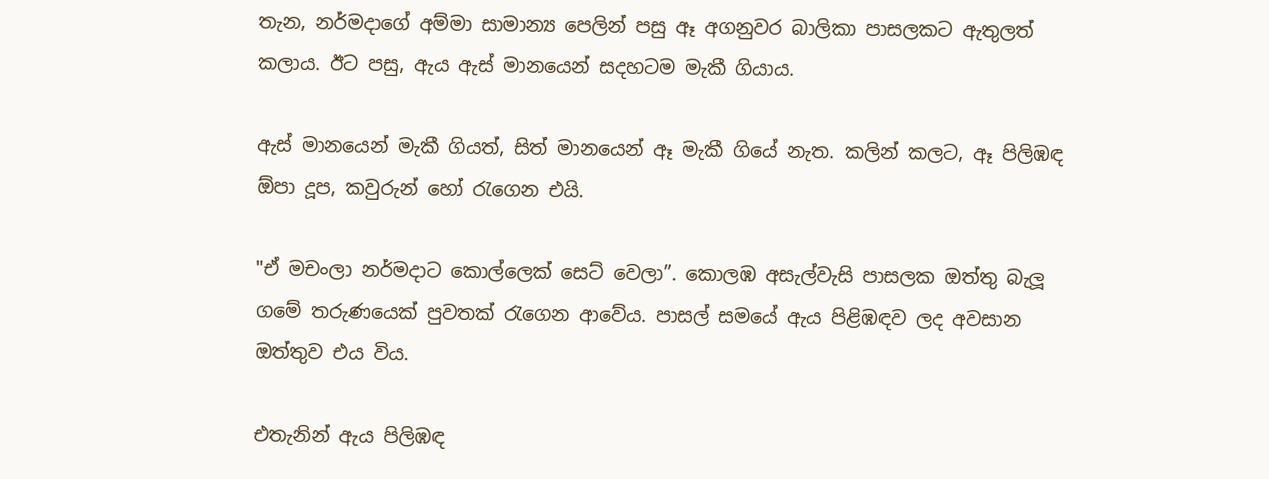තැන, නර්මදාගේ අම්මා සාමාන්‍ය පෙලින් පසු ඈ අගනුවර බාලිකා පාසලකට ඇතුලත් කලාය. ඊට පසු, ඇය ඇස් මානයෙන් සදහටම මැකී ගියාය.

ඇස් මානයෙන් මැකී ගියත්, සිත් මානයෙන් ඈ මැකී ගියේ නැත. කලින් කලට, ඈ පිලිඹඳ ඕපා දූප, කවුරුන් හෝ රැගෙන එයි.

"ඒ මචංලා නර්මදාට කොල්ලෙක් සෙට් වෙලා”. කොලඹ අසැල්වැසි පාසලක ඔත්තු බැලූ ගමේ තරුණයෙක් පුවතක් රැගෙන ආවේය. පාසල් සමයේ ඇය පිළිඹඳව ලද අවසාන ඔත්තුව එය විය.

එතැනින් ඇය පිලිඹඳ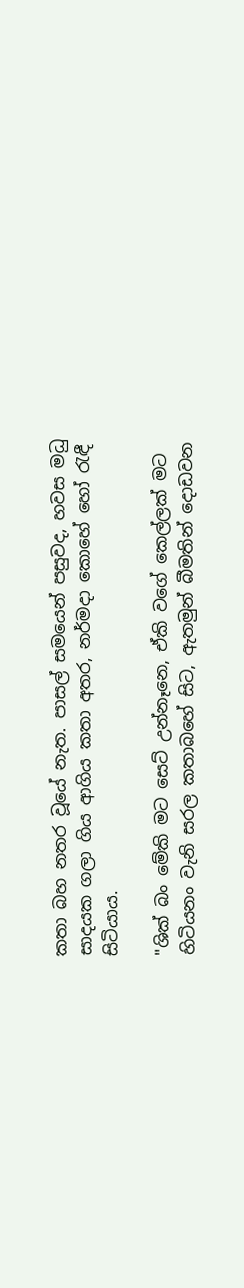කතා බහ නතර වූයේ නැත. පාසල් සමයෙන් පසුවද, හවස මධු සාදයක ගලා ගිය ආගිය කතා අතර, නර්මදා කොහේ හෝ රැඳී සිටියාය.

"ශික් බං මේකි මට සෙට් උන්නෑනෙ, ඒකි වගේ කෙල්ලක් මට හිටියනං වැනි සරල කතාබහේ සිට, ඇතමුන් බීමතින් දොඩවන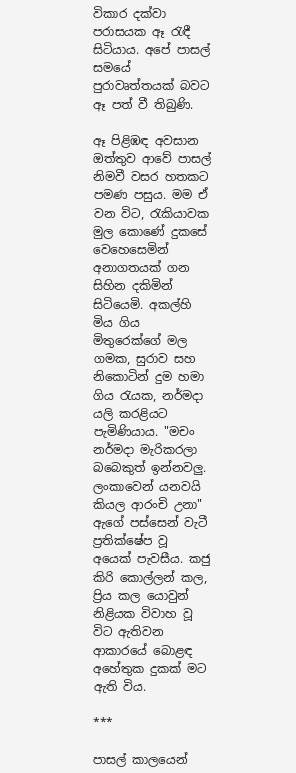විකාර දක්වා පරාසයක ඈ රැඳී සිටියාය. අපේ පාසල් සමයේ පුරාවෘත්තයක් බවට ඈ පත් වී තිබුණි.

ඈ පිළිඹඳ අවසාන ඔත්තුව ආවේ පාසල් නිමවී වසර හතකට පමණ පසුය. මම ඒ වන විට, රැකියාවක මුල කොණේ දුකසේ වෙහෙසෙමින් අනාගතයක් ගන සිහින දකිමින් සිටියෙමි. අකල්හි මිය ගිය මිතුරෙක්ගේ මල ගමක, සුරාව සහ නිකොටින් දුම හමා ගිය රැයක, නර්මදා යලි කරළියට පැමිණියාය. "මචං නර්මදා මැරිකරලා බබෙකුත් ඉන්නවලු. ලංකාවෙන් යනවයි කියල ආරංචි උනා" ඇගේ පස්සෙන් වැටී ප්‍රතික්ෂේප වූ අයෙක් පැවසීය. කජු කිරි කොල්ලන් කල, ප්‍රිය කල යොවුන් නිළියක විවාහ වූ විට ඇතිවන ආකාරයේ බොළඳ අහේතුක දුකක් මට ඇති විය.

***

පාසල් කාලයෙන්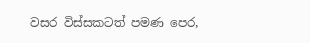වසර විස්සකටත් පමණ පෙර,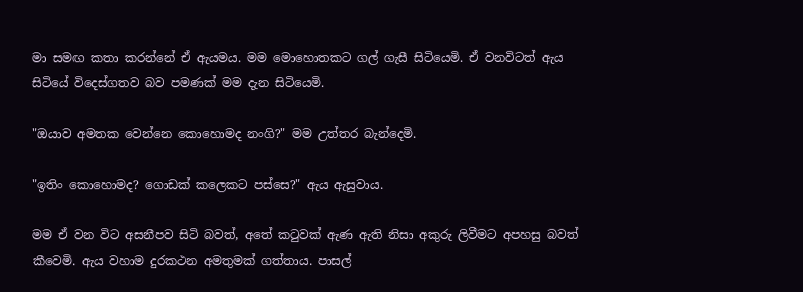මා සමඟ කතා කරන්නේ ඒ ඇයමය. මම මොහොතකට ගල් ගැසී සිටියෙමි. ඒ වනවිටත් ඇය සිටියේ විදෙස්ගතව බව පමණක් මම දැන සිටියෙමි.

"ඔයාව අමතක වෙන්නෙ කොහොමද නංගි?" මම උත්තර බැන්දෙමි.

"ඉතිං කොහොමද? ගොඩක් කලෙකට පස්සෙ?" ඇය ඇසුවාය.

මම ඒ වන විට අසනීපව සිටි බවත්, අතේ කටුවක් ඇණ ඇති නිසා අකුරු ලිවීමට අපහසු බවත් කීවෙමි. ඇය වහාම දුරකථන අමතුමක් ගත්තාය. පාසල්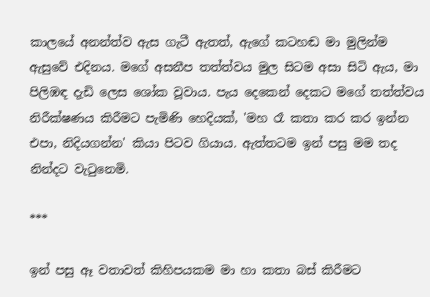කාලයේ අනන්ත්ව ඇස ගැටී ඇතත්, ඇගේ කටහඬ මා මුලින්ම ඇසුවේ එදිනය. මගේ අසනීප තත්ත්වය මුල සිටම අසා සිටි ඇය, මා පිලිඹඳ දැඩි ලෙස ශෝක වූවාය. පැය දෙකෙන් දෙකට මගේ තත්ත්වය නිරීක්ෂණය කිරීමට පැමිණි හෙදියක්, 'මහ රෑ කතා කර කර ඉන්න එපා, නිදියගන්න' කියා පිටව ගියාය. ඇත්තටම ඉන් පසු මම තද නින්දට වැටුනෙමි.

***

ඉන් පසු ඈ වතාවත් කිහිපයකම මා හා කතා බස් කිරීමට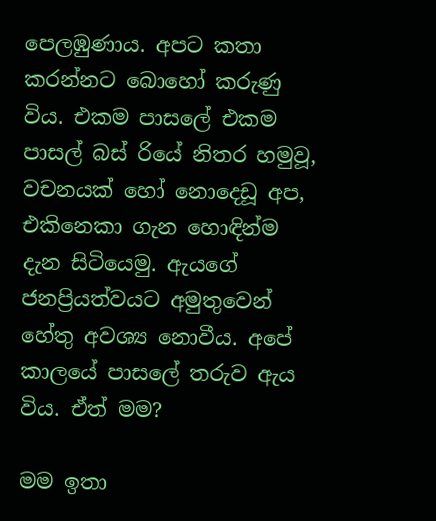පෙලඹුණාය. අපට කතා කරන්නට බොහෝ කරුණු විය. එකම පාසලේ එකම පාසල් බස් රියේ නිතර හමුවූ, වචනයක් හෝ නොදෙඩූ අප, එකිනෙකා ගැන හොඳින්ම දැන සිටියෙමු. ඇයගේ ජනප්‍රියත්වයට අමුතුවෙන් හේතු අවශ්‍ය නොවීය. අපේ කාලයේ පාසලේ තරුව ඇය විය. ඒත් මම?

මම ඉතා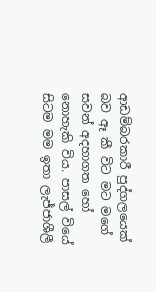ආඩම්බරකාරී පුද්ගලයෙක් බව ඈ කී විට මට මගේ සවන් අදහාගත හෝ නොහැකි විය. පාසල් වියේ සිටම මම ඉතා ලැජ්ජාශීලී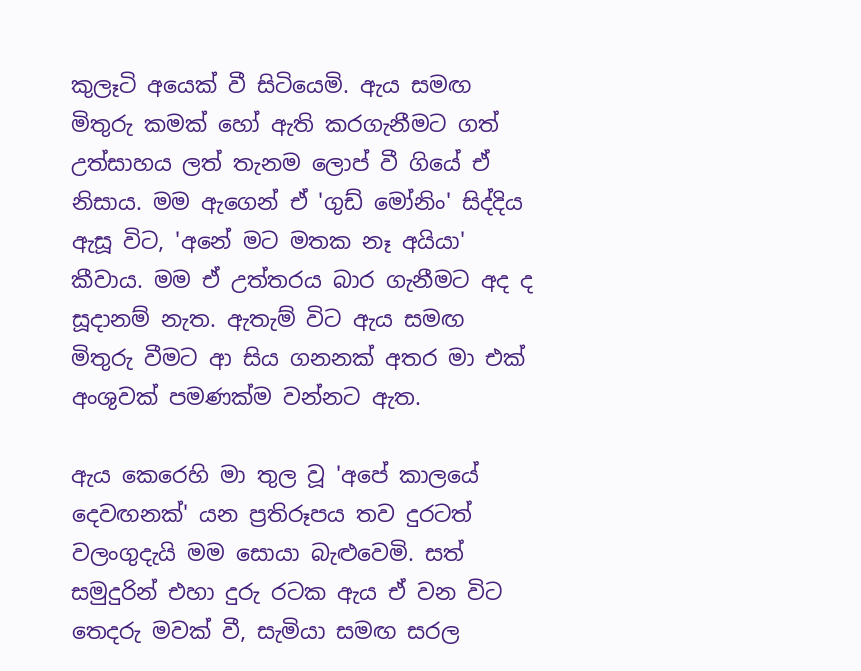කුලෑටි අයෙක් වී සිටියෙමි. ඇය සමඟ මිතුරු කමක් හෝ ඇති කරගැනීමට ගත් උත්සාහය ලත් තැනම ලොප් වී ගියේ ඒ නිසාය. මම ඇගෙන් ඒ 'ගුඩ් මෝනිං' සිද්දිය ඇසූ විට, 'අනේ මට මතක නෑ අයියා' කීවාය. මම ඒ උත්තරය බාර ගැනීමට අද ද සූදානම් නැත. ඇතැම් විට ඇය සමඟ මිතුරු වීමට ආ සිය ගනනක් අතර මා එක් අංශුවක් පමණක්ම වන්නට ඇත.

ඇය කෙරෙහි මා තුල වූ 'අපේ කාලයේ දෙවඟනක්' යන ප්‍රතිරූපය තව දුරටත් වලංගුදැයි මම සොයා බැළුවෙමි. සත් සමුදුරින් එහා දුරු රටක ඇය ඒ වන විට තෙදරු මවක් වී, සැමියා සමඟ සරල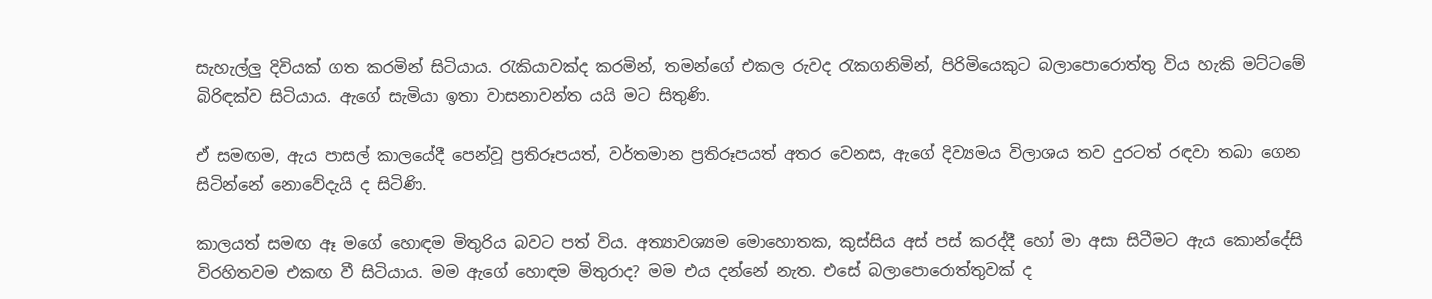සැහැල්ලු දිවියක් ගත කරමින් සිටියාය. රැකියාවක්ද කරමින්, තමන්ගේ එකල රුවද රැකගනිමින්, පිරිමියෙකුට බලාපොරොත්තු විය හැකි මට්ටමේ බිරිඳක්ව සිටියාය. ඇගේ සැමියා ඉතා වාසනාවන්ත යයි මට සිතුණි.

ඒ සමඟම, ඇය පාසල් කාලයේදී පෙන්වූ ප්‍රතිරූපයත්, වර්තමාන ප්‍රතිරූපයත් අතර වෙනස, ඇගේ දිව්‍යමය විලාශය තව දුරටත් රඳවා තබා ගෙන සිටින්නේ නොවේදැයි ද සිටිණි.

කාලයත් සමඟ ඈ මගේ හොඳම මිතුරිය බවට පත් විය. අත්‍යාවශ්‍යම මොහොතක, කුස්සිය අස් පස් කරද්දී හෝ මා අසා සිටීමට ඇය කොන්දේසි විරහිතවම එකඟ වී සිටියාය. මම ඇගේ හොඳම මිතුරාද? මම එය දන්නේ නැත. එසේ බලාපොරොත්තුවක් ද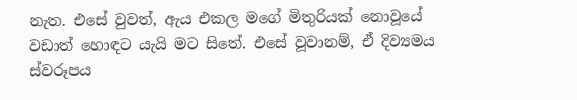නැත. එසේ වුවත්, ඇය එකල මගේ මිතුරියක් නොවූයේ වඩාත් හොඳට යැයි මට සිතේ. එසේ වූවානම්, ඒ දිව්‍යමය ස්වරූපය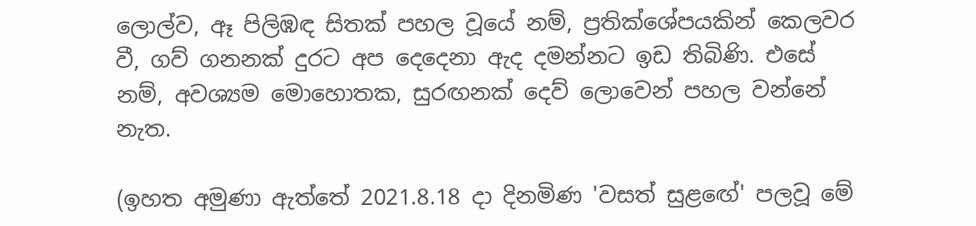ලොල්ව, ඈ පිලිඹඳ සිතක් පහල වූයේ නම්, ප්‍රතික්ශේපයකින් කෙලවර වී, ගව් ගනනක් දුරට අප දෙදෙනා ඇද දමන්නට ඉඩ තිබිණි. එසේ නම්, අවශ්‍යම මොහොතක, සුරඟනක් දෙව් ලොවෙන් පහල වන්නේ නැත.

(ඉහත අමුණා ඇත්තේ 2021.8.18 දා දිනමිණ 'වසත් සුළඟේ' පලවූ මේ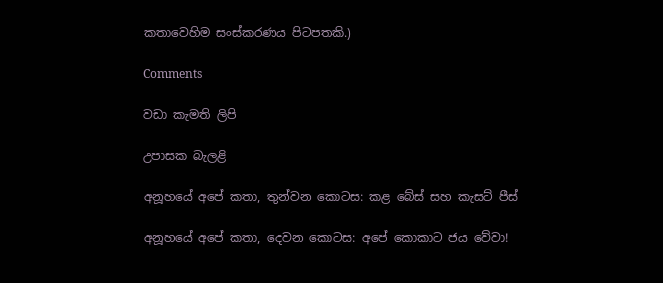කතාවෙහිම සංස්කරණය පිටපතකි.)

Comments

වඩා කැමති ලිපි

උපාසක බැලළි

අනූහයේ අපේ කතා, තුන්වන කොටස: කළ බේස් සහ කැසට් පීස්

අනූහයේ අපේ කතා, දෙවන කොටස: අපේ කොකාට ජය වේවා!